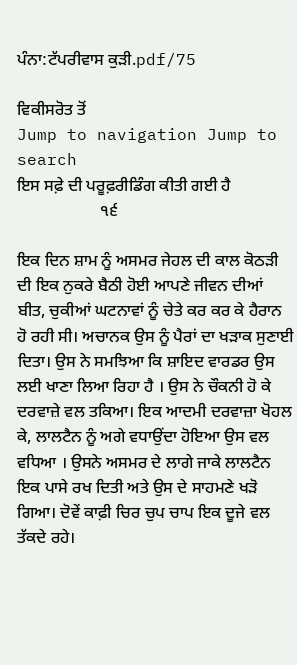ਪੰਨਾ:ਟੱਪਰੀਵਾਸ ਕੁੜੀ.pdf/75

ਵਿਕੀਸਰੋਤ ਤੋਂ
Jump to navigation Jump to search
ਇਸ ਸਫ਼ੇ ਦੀ ਪਰੂਫ਼ਰੀਡਿੰਗ ਕੀਤੀ ਗਈ ਹੈ
                    ੧੬

ਇਕ ਦਿਨ ਸ਼ਾਮ ਨੂੰ ਅਸਮਰ ਜੇਹਲ ਦੀ ਕਾਲ ਕੋਠੜੀ ਦੀ ਇਕ ਨੁਕਰੇ ਬੈਠੀ ਹੋਈ ਆਪਣੇ ਜੀਵਨ ਦੀਆਂ ਬੀਤ, ਚੁਕੀਆਂ ਘਟਨਾਵਾਂ ਨੂੰ ਚੇਤੇ ਕਰ ਕਰ ਕੇ ਹੈਰਾਨ ਹੋ ਰਹੀ ਸੀ। ਅਚਾਨਕ ਉਸ ਨੂੰ ਪੈਰਾਂ ਦਾ ਖੜਾਕ ਸੁਣਾਈ ਦਿਤਾ। ਉਸ ਨੇ ਸਮਝਿਆ ਕਿ ਸ਼ਾਇਦ ਵਾਰਡਰ ਉਸ ਲਈ ਖਾਣਾ ਲਿਆ ਰਿਹਾ ਹੈ । ਉਸ ਨੇ ਚੌਕਨੀ ਹੋ ਕੇ ਦਰਵਾਜ਼ੇ ਵਲ ਤਕਿਆ। ਇਕ ਆਦਮੀ ਦਰਵਾਜ਼ਾ ਖੋਹਲ ਕੇ, ਲਾਲਟੈਨ ਨੂੰ ਅਗੇ ਵਧਾਉਂਦਾ ਹੋਇਆ ਉਸ ਵਲ ਵਧਿਆ । ਉਸਨੇ ਅਸਮਰ ਦੇ ਲਾਗੇ ਜਾਕੇ ਲਾਲਟੈਨ ਇਕ ਪਾਸੇ ਰਖ ਦਿਤੀ ਅਤੇ ਉਸ ਦੇ ਸਾਹਮਣੇ ਖੜੋ ਗਿਆ। ਦੋਵੇਂ ਕਾਫ਼ੀ ਚਿਰ ਚੁਪ ਚਾਪ ਇਕ ਦੂਜੇ ਵਲ ਤੱਕਦੇ ਰਹੇ।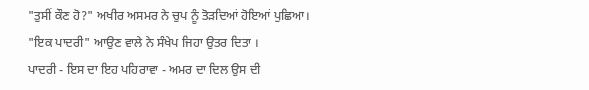"ਤੁਸੀਂ ਕੌਣ ਹੋ?" ਅਖੀਰ ਅਸਮਰ ਨੇ ਚੁਪ ਨੂੰ ਤੋੜਦਿਆਂ ਹੋਇਆਂ ਪੁਛਿਆ।
"ਇਕ ਪਾਦਰੀ" ਆਉਣ ਵਾਲੇ ਨੇ ਸੰਖੇਪ ਜਿਹਾ ਉਤਰ ਦਿਤਾ ।
ਪਾਦਰੀ - ਇਸ ਦਾ ਇਹ ਪਹਿਰਾਵਾ - ਅਮਰ ਦਾ ਦਿਲ ਉਸ ਦੀ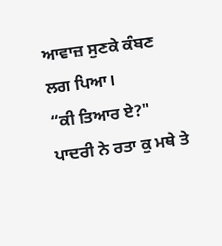ਆਵਾਜ਼ ਸੁਣਕੇ ਕੰਬਣ ਲਗ ਪਿਆ।
“ਕੀ ਤਿਆਰ ਏ?" ਪਾਦਰੀ ਨੇ ਰਤਾ ਕੁ ਮਥੇ ਤੇ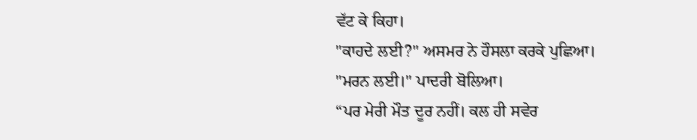ਵੱਟ ਕੇ ਕਿਹਾ।
"ਕਾਹਦੇ ਲਈ?" ਅਸਮਰ ਨੇ ਹੌਸਲਾ ਕਰਕੇ ਪੁਛਿਆ।
"ਮਰਨ ਲਈ।" ਪਾਦਰੀ ਬੋਲਿਆ।
“ਪਰ ਮੇਰੀ ਮੌਤ ਦੂਰ ਨਹੀਂ। ਕਲ ਹੀ ਸਵੇਰ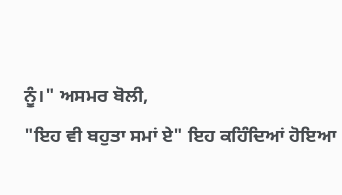ਨੂੰ।" ਅਸਮਰ ਬੋਲੀ,
"ਇਹ ਵੀ ਬਹੁਤਾ ਸਮਾਂ ਏ" ਇਹ ਕਹਿੰਦਿਆਂ ਹੋਇਆ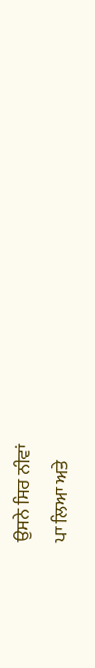ਉਸਨੇ ਸਿਰ ਨੀਵਾਂ
ਪਾ ਲਿਆ ਅਤੇ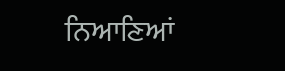ਨਿਆਣਿਆਂ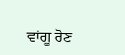ਵਾਂਗੂ ਰੋਣ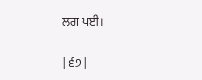ਲਗ ਪਈ।

|੬੭|